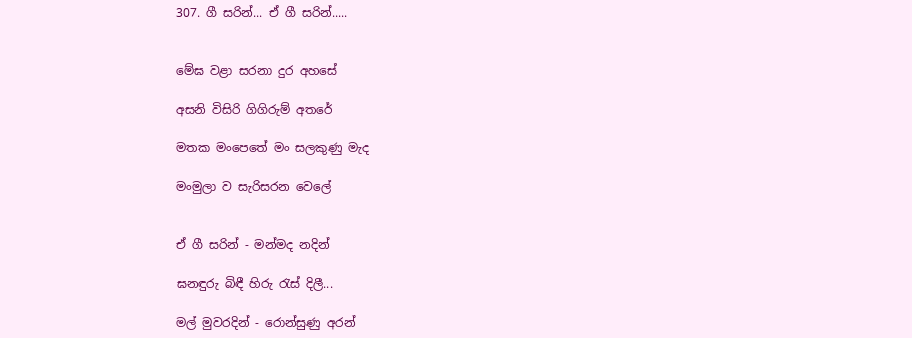307. ගී සරින්... ඒ ගී සරින්.....


මේඝ වළා සරනා දුර අහසේ

අසනි විසිරි ගිගිරුම් අතරේ

මතක මංපෙතේ මං සලකුණු මැද

මංමුලා ව සැරිසරන වෙලේ


ඒ ගී සරින් - මන්මද නදින්

ඝනඳුරු බිඳී හිරු රැස් දිලී...

මල් මුවරදින් - රොන්සුණු අරන්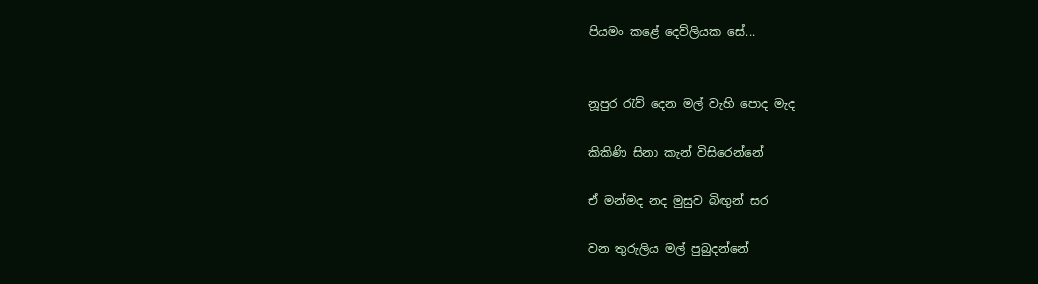පියමං කළේ දෙව්ලියක සේ...


නූපුර රැව් දෙන මල් වැහි පොද මැද

කිකිණි සිනා කැන් විසිරෙන්නේ

ඒ මන්මද නද මුසුව බිඟුන් සර

වන තුරුලිය මල් පුබුදන්නේ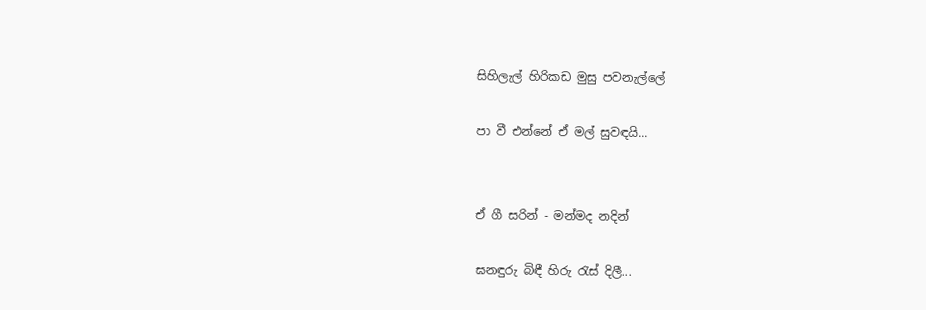සිහිලැල් හිරිකඩ මුසු පවනැල්ලේ

පා වී එන්නේ ඒ මල් සුවඳයි...


ඒ ගී සරින් - මන්මද නදින්

ඝනඳුරු බිඳී හිරු රැස් දිලී...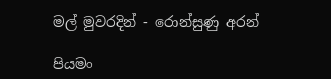මල් මුවරදින් - රොන්සුණු අරන්

පියමං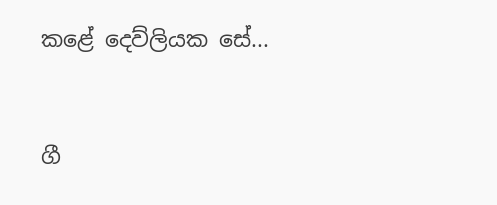කළේ දෙව්ලියක සේ...


ගී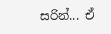සරින්... ඒ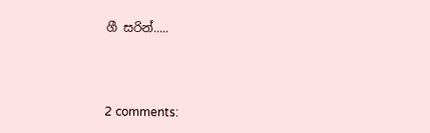ගී සරින්.....



2 comments: